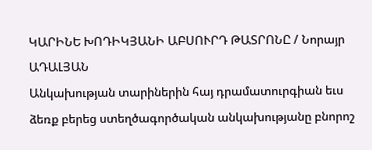ԿԱՐԻՆԵ ԽՈԴԻԿՅԱՆԻ ԱԲՍՈՒՐԴ ԹԱՏՐՈՆԸ / Նորայր ԱԴԱԼՅԱՆ
Անկախության տարիներին հայ դրամատուրգիան եւս ձեռք բերեց ստեղծագործական անկախությանը բնորոշ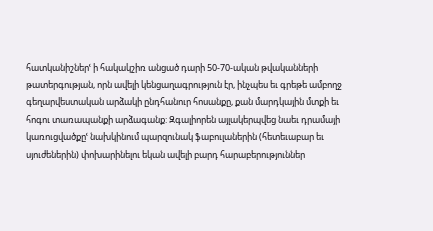հատկանիշներՙ ի հակակշիռ անցած դարի 50-70-ական թվականների թատերգության, որն ավելի կենցաղագրություն էր, ինչպես եւ գրեթե ամբողջ գեղարվեստական արձակի ընդհանուր հոսանքը, քան մարդկային մտքի եւ հոգու տառապանքի արձագանք: Զգալիորեն այլակերպվեց նաեւ դրամայի կառուցվածքըՙ նախկինում պարզունակ ֆաբուլաներին (հետեւաբար եւ սյուժեներին) փոխարինելու եկան ավելի բարդ հարաբերություններ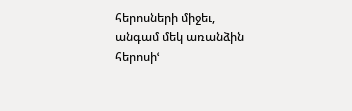հերոսների միջեւ, անգամ մեկ առանձին հերոսիՙ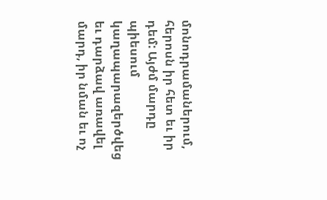մոնոդրամաներում, հերոսն իր հետ եւ իր դեմ: Այժմ մարդը պիեսում կաղապարազերծվեց եւ դարձավ առավել մարդ, իր նման եւ ոչ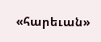«հարեւան»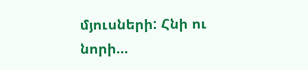մյուսների: Հնի ու նորի...